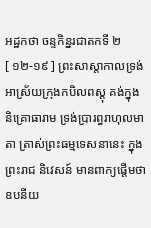អដ្ឋកថា ចន្ទកិន្នរជាតកទី ២
[ ១២-១៩ ] ព្រះសាស្តាកាលទ្រង់អាស្រ័យក្រុងកបិលពស្តុ គង់ក្នុងនិគ្រោធារាម ទ្រង់ប្រារព្ធរាហុលមាតា ត្រាស់ព្រះធម្មទេសនានេះ ក្នុងព្រះរាជ និវេសន៍ មានពាក្យផ្តើមថា ឧបនីយ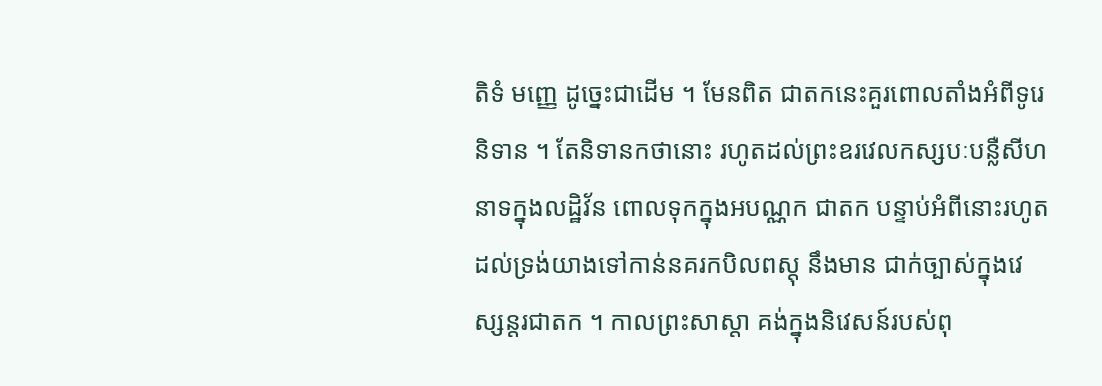តិទំ មញ្ញេ ដូច្នេះជាដើម ។ មែនពិត ជាតកនេះគួរពោលតាំងអំពីទូរេនិទាន ។ តែនិទានកថានោះ រហូតដល់ព្រះឧរវេលកស្សបៈបន្លឺសីហនាទក្នុងលដ្ឋិវ័ន ពោលទុកក្នុងអបណ្ណក ជាតក បន្ទាប់អំពីនោះរហូតដល់ទ្រង់យាងទៅកាន់នគរកបិលពស្តុ នឹងមាន ជាក់ច្បាស់ក្នុងវេស្សន្តរជាតក ។ កាលព្រះសាស្តា គង់ក្នុងនិវេសន៍របស់ពុ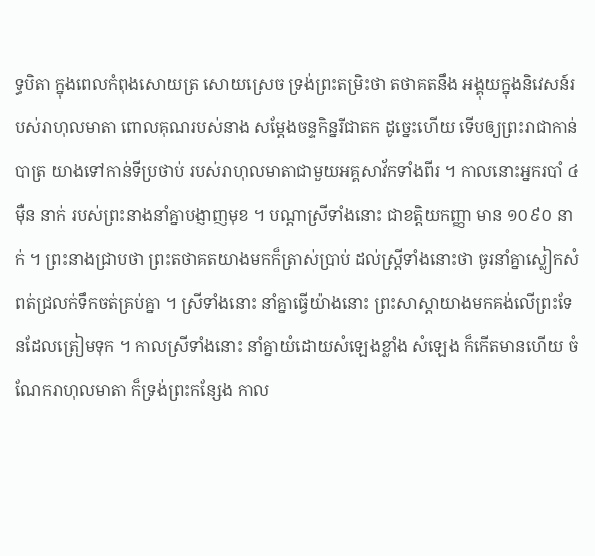ទ្ធបិតា ក្នុងពេលកំពុងសោយត្រ សោយស្រេច ទ្រង់ព្រះតម្រិះថា តថាគតនឹង អង្គុយក្នុងនិវេសន៍របស់រាហុលមាតា ពោលគុណរបស់នាង សម្តែងចន្ទកិន្នរីជាតក ដូច្នេះហើយ ទើបឲ្យព្រះរាជាកាន់បាត្រ យាងទៅកាន់ទីប្រថាប់ របស់រាហុលមាតាជាមួយអគ្គសាវ័កទាំងពីរ ។ កាលនោះអ្នករបាំ ៤ ម៉ឺន នាក់ របស់ព្រះនាងនាំគ្នាបង្ញាញមុខ ។ បណ្តាស្រីទាំងនោះ ជាខត្តិយកញ្ញា មាន ១០៩០ នាក់ ។ ព្រះនាងជ្រាបថា ព្រះតថាគតយាងមកក៏ត្រាស់ប្រាប់ ដល់ស្ត្រីទាំងនោះថា ចូរនាំគ្នាស្លៀកសំពត់ជ្រលក់ទឹកចត់គ្រប់គ្នា ។ ស្រីទាំងនោះ នាំគ្នាធ្វើយ៉ាងនោះ ព្រះសាស្តាយាងមកគង់លើព្រះទែនដែលត្រៀមទុក ។ កាលស្រីទាំងនោះ នាំគ្នាយំដោយសំឡេងខ្លាំង សំឡេង ក៏កើតមានហើយ ចំណែករាហុលមាតា ក៏ទ្រង់ព្រះកន្សែង កាល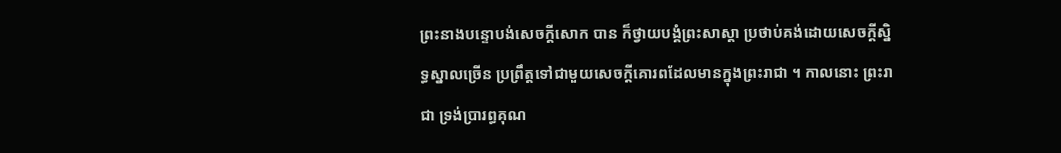ព្រះនាងបន្ទោបង់សេចក្តីសោក បាន ក៏ថ្វាយបង្គំព្រះសាស្តា ប្រថាប់គង់ដោយសេចក្តីស្និទ្ធស្នាលច្រើន ប្រព្រឹត្តទៅជាមួយសេចក្តីគោរពដែលមានក្នុងព្រះរាជា ។ កាលនោះ ព្រះរាជា ទ្រង់ប្រារព្ធគុណ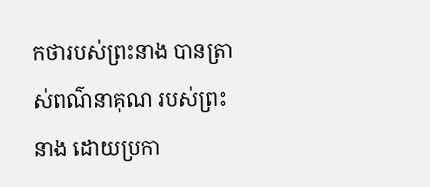កថារបស់ព្រះនាង បានត្រាស់ពណ៌នាគុណ របស់ព្រះនាង ដោយប្រកា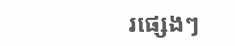រផ្សេងៗ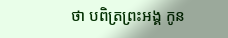ថា បពិត្រព្រះអង្គ កូន